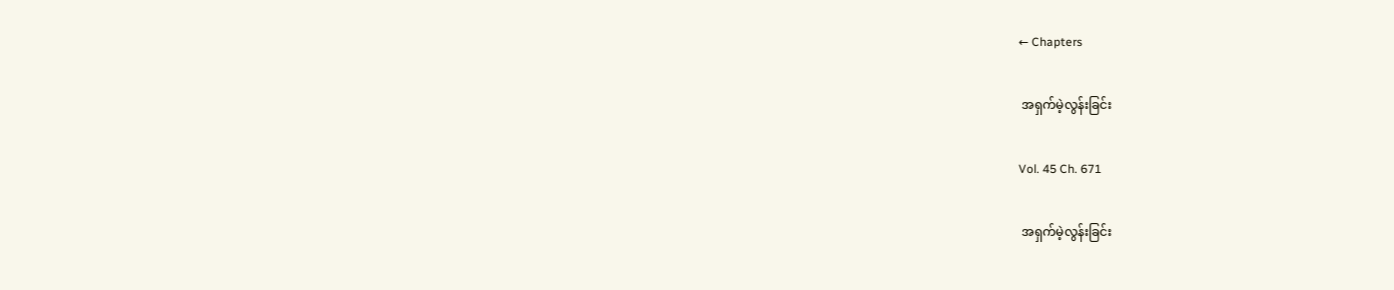← Chapters

 အရှက်မဲ့လွန်းခြင်း

Vol. 45 Ch. 671

 အရှက်မဲ့လွန်းခြင်း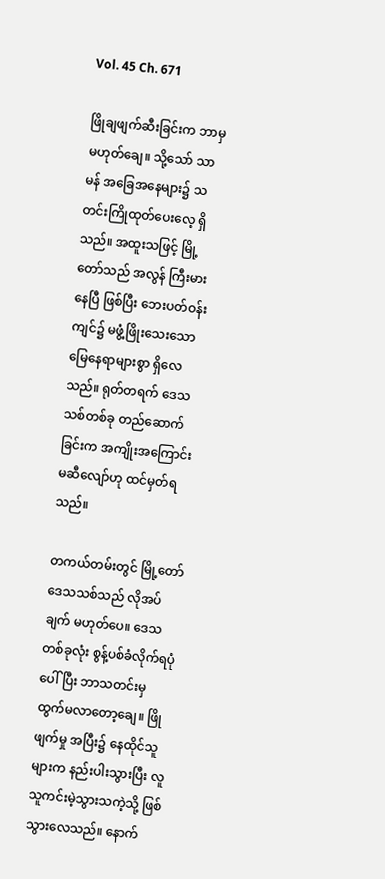Vol. 45 Ch. 671

ဖြိုချဖျက်ဆီးခြင်းက ဘာမှမဟုတ်ချေ။ သို့သော် သာမန် အခြေအနေများ၌ သတင်းကြိုထုတ်ပေးလေ့ ရှိသည်။ အထူးသဖြင့် မြို့တော်သည် အလွန် ကြီးမားနေပြီ ဖြစ်ပြီး ဘေးပတ်ဝန်းကျင်၌ မဖွံ့ဖြိုးသေးသော မြေနေရာများစွာ ရှိလေသည်။ ရုတ်တရက် ဒေသသစ်တစ်ခု တည်ဆောက်ခြင်းက အကျိုးအကြောင်း မဆီလျော်ဟု ထင်မှတ်ရသည်။

တကယ်တမ်းတွင် မြို့တော် ဒေသသစ်သည် လိုအပ်ချက် မဟုတ်ပေ။ ဒေသတစ်ခုလုံး စွန့်ပစ်ခံလိုက်ရပုံပေါ်ပြီး ဘာသတင်းမှ ထွက်မလာတော့ချေ။ ဖြိုဖျက်မှု အပြီး၌ နေထိုင်သူများက နည်းပါးသွားပြီး လူသူကင်းမဲ့သွားသကဲ့သို့ ဖြစ်သွားလေသည်။ နောက်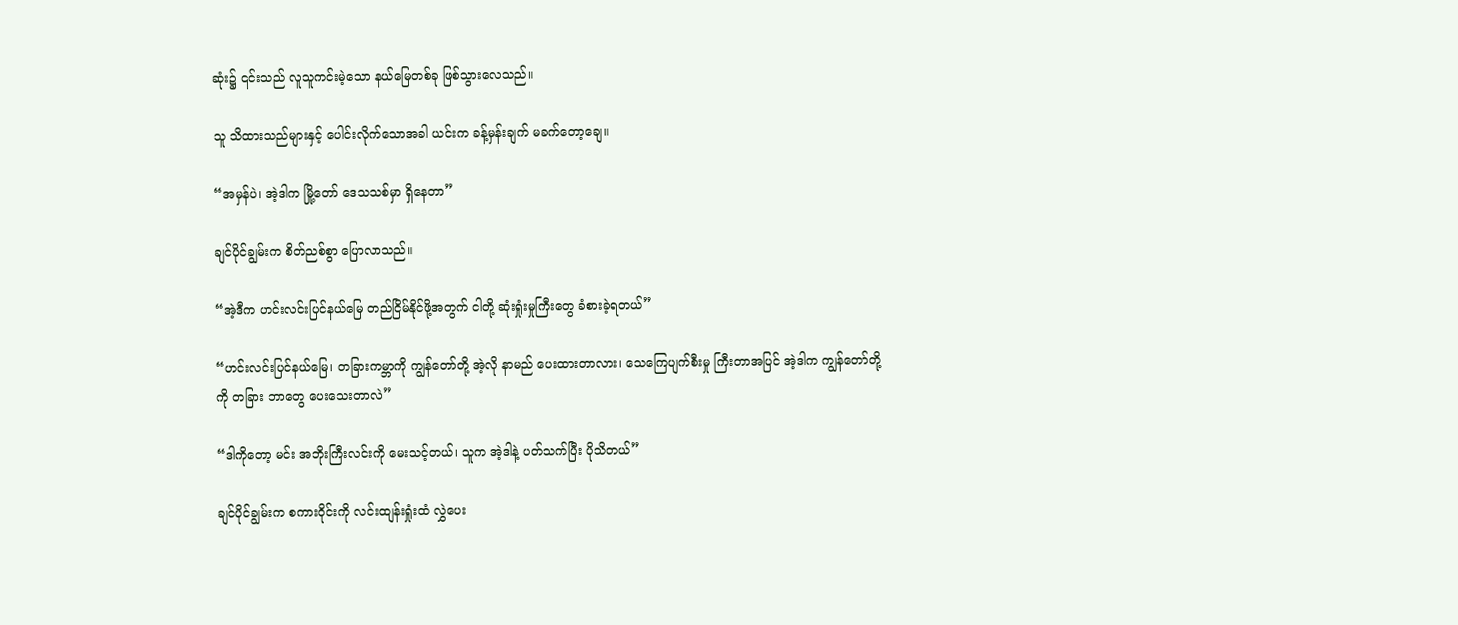ဆုံး၌ ၎င်းသည် လူသူကင်းမဲ့သော နယ်မြေတစ်ခု ဖြစ်သွားလေသည်။

သူ သိထားသည်များနှင့် ပေါင်းလိုက်သောအခါ ယင်းက ခန့်မှန်းချက် မခက်တော့ချေ။

“အမှန်ပဲ၊ အဲ့ဒါက မြို့တော် ဒေသသစ်မှာ ရှိနေတာ”

ချင်ပိုင်ချွမ်းက စိတ်ညစ်စွာ ပြောလာသည်။

“အဲ့ဒီက ဟင်းလင်းပြင်နယ်မြေ တည်ငြိမ်နိုင်ဖို့အတွက် ငါတို့ ဆုံးရှုံးမှုကြီးတွေ ခံစားခဲ့ရတယ်”

“ဟင်းလင်းပြင်နယ်မြေ၊ တခြားကမ္ဘာကို ကျွန်တော်တို့ အဲ့လို နာမည် ပေးထားတာလား၊ သေကြေပျက်စီးမှု ကြီးတာအပြင် အဲ့ဒါက ကျွန်တော်တို့ကို တခြား ဘာတွေ ပေးသေးတာလဲ”

“ဒါကိုတော့ မင်း အဘိုးကြီးလင်းကို မေးသင့်တယ်၊ သူက အဲ့ဒါနဲ့ ပတ်သက်ပြီး ပိုသိတယ်”

ချင်ပိုင်ချွမ်းက စကားဝိုင်းကို လင်းထျန်းရှုံးထံ လွှဲပေး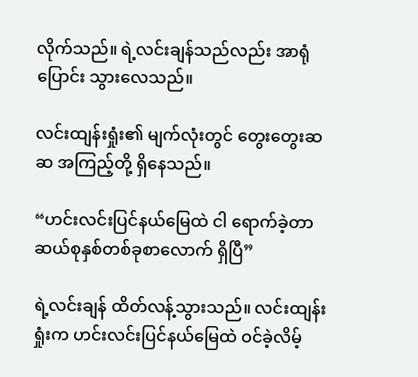လိုက်သည်။ ရဲ့လင်းချန်သည်လည်း အာရုံပြောင်း သွားလေသည်။

လင်းထျန်းရှုံး၏ မျက်လုံးတွင် တွေးတွေးဆဆ အကြည့်တို့ ရှိနေသည်။

“ဟင်းလင်းပြင်နယ်မြေထဲ ငါ ရောက်ခဲ့တာ ဆယ်စုနှစ်တစ်ခုစာလောက် ရှိပြီ”

ရဲ့လင်းချန် ထိတ်လန့်သွားသည်။ လင်းထျန်းရှုံးက ဟင်းလင်းပြင်နယ်မြေထဲ ဝင်ခဲ့လိမ့်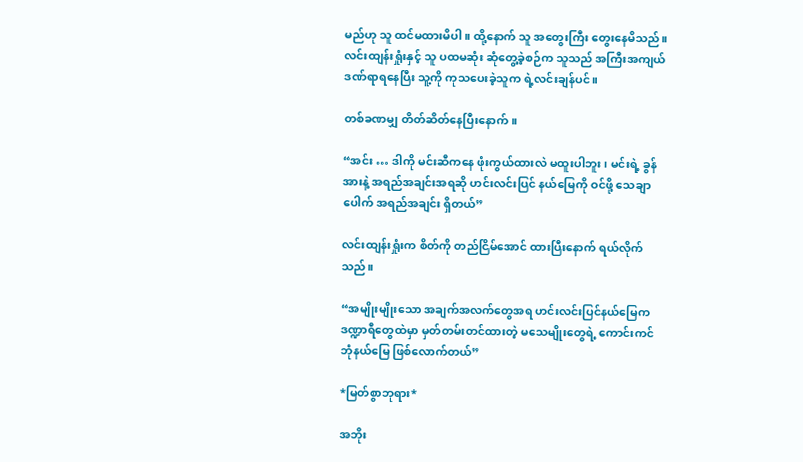မည်ဟု သူ ထင်မထားမိပါ။ ထို့နောက် သူ အတွေးကြီး တွေးနေမိသည်။ လင်းထျန်းရှုံးနှင့် သူ ပထမဆုံး ဆုံတွေ့ခဲ့စဉ်က သူသည် အကြီးအကျယ် ဒဏ်ရာရနေပြီး သူ့ကို ကုသပေးခဲ့သူက ရဲ့လင်းချန်ပင်။

တစ်ခဏမျှ တိတ်ဆိတ်နေပြီးနောက်။

“အင်း … ဒါကို မင်းဆီကနေ ဖုံးကွယ်ထားလဲ မထူးပါဘူး၊ မင်းရဲ့ ခွန်အားနဲ့ အရည်အချင်းအရဆို ဟင်းလင်းပြင် နယ်မြေကို ဝင်ဖို့ သေချာပေါက် အရည်အချင်း ရှိတယ်”

လင်းထျန်းရှုံးက စိတ်ကို တည်ငြိမ်အောင် ထားပြီးနောက် ရယ်လိုက်သည်။

“အမျိုးမျိုးသော အချက်အလက်တွေအရ ဟင်းလင်းပြင်နယ်မြေက ဒဏ္ဍာရီတွေထဲမှာ မှတ်တမ်းတင်ထားတဲ့ မသေမျိုးတွေရဲ့ ကောင်းကင်ဘုံနယ်မြေ ဖြစ်လောက်တယ်”

*မြတ်စွာဘုရား*

အဘိုး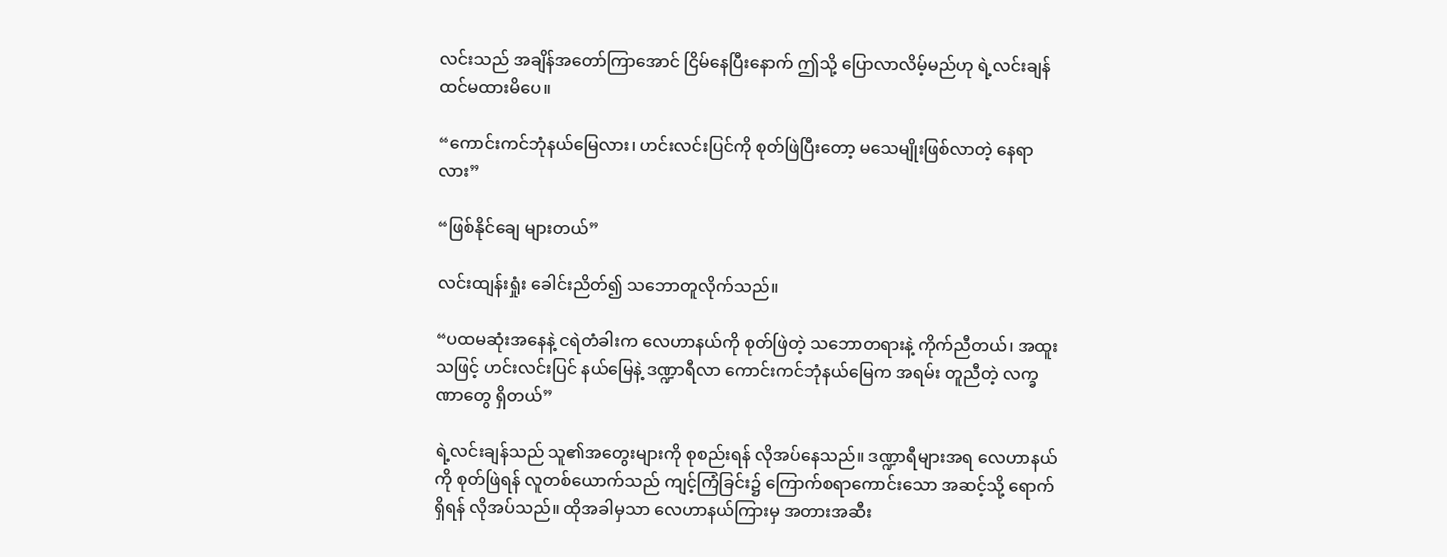လင်းသည် အချိန်အတော်ကြာအောင် ငြိမ်နေပြီးနောက် ဤသို့‌ ပြောလာလိမ့်မည်ဟု ရဲ့လင်းချန် ထင်မထားမိပေ။

“ကောင်းကင်ဘုံနယ်မြေလား၊ ဟင်းလင်းပြင်ကို စုတ်ဖြဲပြီးတော့ မသေမျိုးဖြစ်လာတဲ့ နေရာလား”

“ဖြစ်နိုင်ချေ များတယ်”

လင်းထျန်းရှုံး ခေါင်းညိတ်၍ သဘောတူလိုက်သည်။

“ပထမဆုံးအနေနဲ့ ငရဲတံခါးက လေဟာနယ်ကို စုတ်ဖြဲတဲ့ သဘောတရားနဲ့ ကိုက်ညီတယ်၊ အထူးသဖြင့် ဟင်းလင်းပြင် နယ်မြေနဲ့ ဒဏ္ဍာရီလာ ကောင်းကင်ဘုံနယ်မြေက အရမ်း တူညီတဲ့ လက္ခဏာတွေ ရှိတယ်”

ရဲ့လင်းချန်သည် သူ၏အတွေးများကို စုစည်းရန် လိုအပ်နေသည်။ ဒဏ္ဍာရီများအရ လေဟာနယ်ကို စုတ်ဖြဲရန် လူတစ်ယောက်သည် ကျင့်ကြံခြင်း၌ ကြောက်စရာကောင်းသော အဆင့်သို့ ရောက်ရှိရန် လိုအပ်သည်။ ထိုအခါမှသာ လေဟာနယ်ကြားမှ အတားအဆီး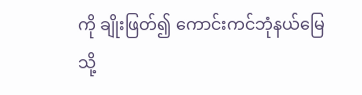ကို ချိုးဖြတ်၍ ကောင်းကင်ဘုံနယ်မြေသို့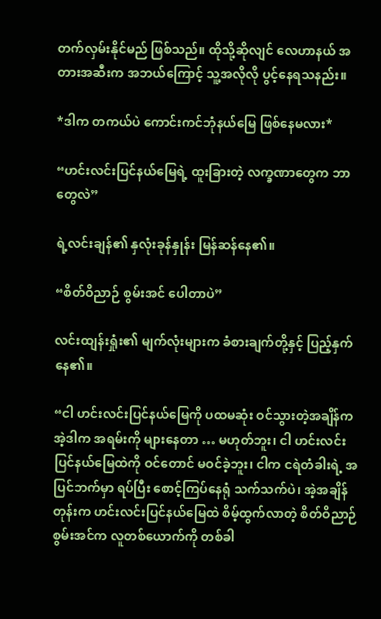တက်လှမ်းနိုင်မည် ဖြစ်သည်။ ထိုသို့ဆိုလျင် လေဟာနယ် အတားအဆီးက အဘယ်ကြောင့် သူ့အလိုလို ပွင့်နေရသနည်း။

*ဒါက တကယ်ပဲ ကောင်းကင်ဘုံနယ်မြေ ဖြစ်နေမလား*

“ဟင်းလင်းပြင်နယ်မြေရဲ့ ထူးခြားတဲ့ လက္ခဏာတွေက ဘာတွေလဲ”

ရဲ့လင်းချန်၏ နှလုံးခုန်နှုန်း မြန်ဆန်နေ၏။

“စိတ်ဝိညာဉ် စွမ်းအင် ပေါတာပဲ”

လင်းထျန်းရှုံး၏ မျက်လုံးများက ခံစားချက်တို့နှင့် ပြည့်နှက်နေ၏။

“ငါ ဟင်းလင်းပြင်နယ်မြေကို ပထမဆုံး ဝင်သွားတဲ့အချိန်က အဲ့ဒါက အရမ်းကို များနေတာ … မဟုတ်ဘူး၊ ငါ ဟင်းလင်းပြင်နယ်မြေထဲကို ဝင်တောင် မဝင်ခဲ့ဘူး၊ ငါက ငရဲတံခါးရဲ့ အပြင်ဘက်မှာ ရပ်ပြီး စောင့်ကြပ်နေရုံ သက်သက်ပဲ၊ အဲ့အချိန်တုန်းက ဟင်းလင်းပြင်နယ်မြေထဲ စိမ့်ထွက်လာတဲ့ စိတ်ဝိညာဉ်စွမ်းအင်က လူတစ်ယောက်ကို တစ်ခါ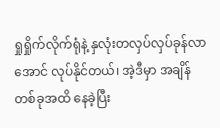ရှုရှိုက်လိုက်ရုံနဲ့ နှလုံးတလှပ်လှပ်ခုန်လာအောင် လုပ်နိုင်တယ်၊ အဲ့ဒီမှာ အချိန်တစ်ခုအထိ နေခဲ့ပြီး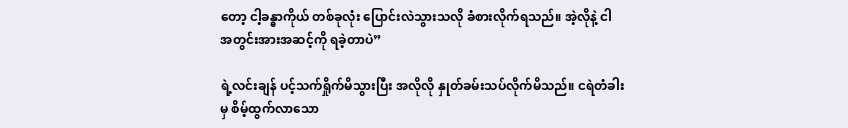တော့ ငါ့ခန္ဓာကိုယ် တစ်ခုလုံး ပြောင်းလဲသွားသလို ခံစားလိုက်ရသည်။ အဲ့လိုနဲ့ ငါ အတွင်းအားအဆင့်ကို ရခဲ့တာပဲ”

ရဲ့လင်းချန် ပင့်သက်ရှိုက်မိသွားပြီး အလိုလို နှုတ်ခမ်းသပ်လိုက်မိသည်။ ငရဲတံခါးမှ စိမ့်ထွက်လာသော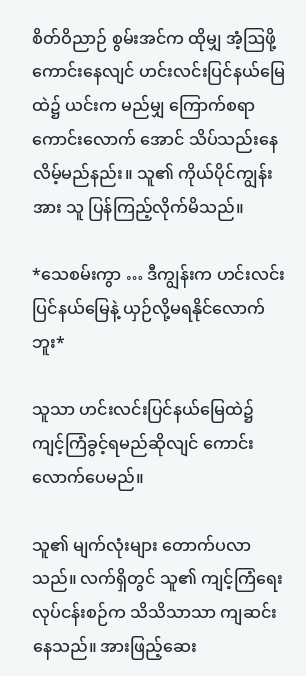စိတ်ဝိညာဉ် စွမ်းအင်က ထိုမျှ အံ့ဩဖို့ကောင်းနေလျင် ဟင်းလင်းပြင်နယ်မြေထဲ၌ ယင်းက မည်မျှ ကြောက်စရာ ကောင်းလောက် အောင် သိပ်သည်းနေလိမ့်မည်နည်း။ သူ၏ ကိုယ်ပိုင်ကျွန်းအား သူ ပြန်ကြည့်လိုက်မိသည်။

*သေစမ်းကွာ … ဒီကျွန်းက ဟင်းလင်းပြင်နယ်မြေနဲ့ ယှဉ်လို့မရနိုင်လောက်ဘူး*

သူသာ ဟင်းလင်းပြင်နယ်မြေထဲ၌ ကျင့်ကြံခွင့်ရမည်ဆိုလျင် ကောင်းလောက်ပေမည်။

သူ၏ မျက်လုံးများ တောက်ပလာသည်။ လက်ရှိတွင် သူ၏ ကျင့်ကြံရေးလုပ်ငန်းစဉ်က သိသိသာသာ ကျဆင်း နေသည်။ အားဖြည့်ဆေး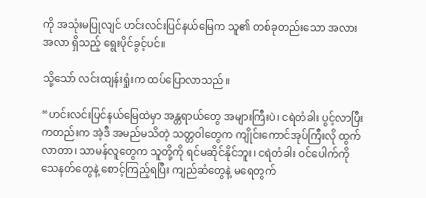ကို အသုံးမပြုလျင် ဟင်းလင်းပြင်နယ်မြေက သူ၏ တစ်ခုတည်းသော အလားအလာ ရှိသည့် ရွေးပိုင်ခွင့်ပင်။

သို့သော် လင်းထျန်းရှုံးက ထပ်ပြောလာသည်။

“ဟင်းလင်းပြင်နယ်မြေထဲမှာ အန္တရာယ်တွေ အများကြီးပဲ၊ ငရဲတံခါး ပွင့်လာပြီးကတည်းက အဲ့ဒီ အမည်မသိတဲ့ သတ္တဝါတွေက ကျိုင်းကောင်အုပ်ကြီးလို ထွက်လာတာ၊ သာမန်လူတွေက သူတို့ကို ရင်မဆိုင်နိုင်ဘူး၊ ငရဲတံခါး ဝင်ပေါက်ကို သေနတ်တွေနဲ့ စောင့်ကြည့်ရပြီး ကျည်ဆံတွေနဲ့ မရေတွက်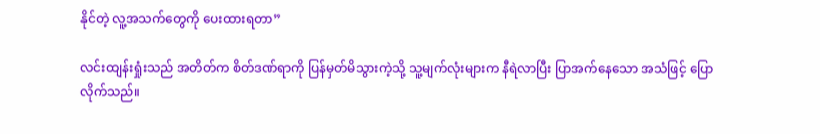နိုင်တဲ့ လူ့အသက်တွေကို ပေးထားရတာ”

လင်းထျန်းရှုံးသည် အတိတ်က စိတ်ဒဏ်ရာကို ပြန်မှတ်မိသွားကဲ့သို့ သူ့မျက်လုံးများက နီရဲလာပြီး ပြာအက်နေသော အသံဖြင့် ပြောလိုက်သည်။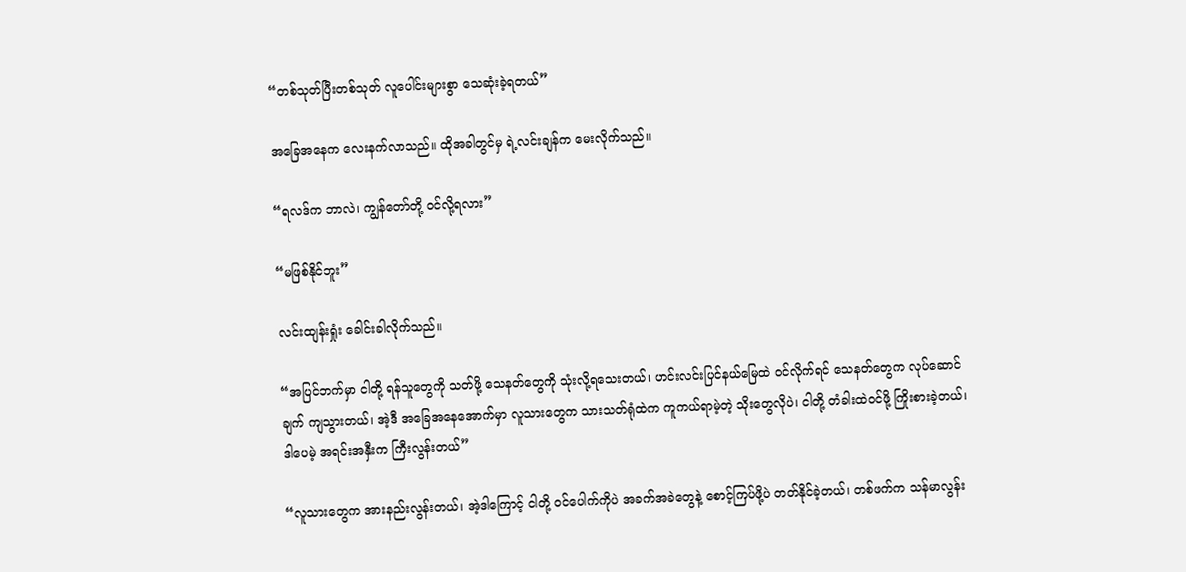“တစ်သုတ်ပြီးတစ်သုတ် လူပေါင်းများစွာ သေဆုံးခဲ့ရတယ်”

အခြေအနေက လေးနက်လာသည်။ ထိုအခါတွင်မှ ရဲ့လင်းချန်က မေးလိုက်သည်။

“ရလဒ်က ဘာလဲ၊ ကျွန်တော်တို့ ဝင်လို့ရလား”

“မဖြစ်နိုင်ဘူး”

လင်းထျန်းရှုံး ခေါင်းခါလိုက်သည်။

“အပြင်ဘက်မှာ ငါတို့ ရန်သူတွေကို သတ်ဖို့ သေနတ်တွေကို သုံးလို့ရသေးတယ်၊ ဟင်းလင်းပြင်နယ်မြေထဲ ဝင်လိုက်ရင် သေနတ်တွေက လုပ်ဆောင်ချက် ကျသွားတယ်၊ အဲ့ဒီ အခြေအနေအောက်မှာ လူသားတွေက သားသတ်ရုံထဲက ကူကယ်ရာမဲ့တဲ့ သိုးတွေလိုပဲ၊ ငါတို့ တံခါးထဲဝင်ဖို့ ကြိုးစားခဲ့တယ်၊ ဒါပေမဲ့ အရင်းအနှီးက ကြီးလွန်းတယ်”

“လူသားတွေက အားနည်းလွန်းတယ်၊ အဲ့ဒါကြောင့် ငါတို့ ဝင်ပေါက်ကိုပဲ အခက်အခဲတွေနဲ့ စောင့်ကြပ်ဖို့ပဲ တတ်နိုင်ခဲ့တယ်၊ တစ်ဖက်က သန်မာလွန်း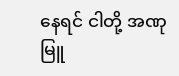နေရင် ငါတို့ အဏုမြူ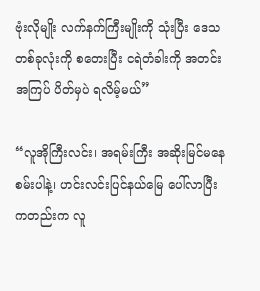ဗုံးလိုမျိုး လက်နက်ကြီးမျိုးကို သုံးပြီး ဒေသတစ်ခုလုံးကို စတေးပြီး ငရဲတံခါးကို အတင်းအကြပ် ပိတ်မှပဲ ရလိမ့်မယ်”

“လူအိုကြီးလင်း၊ အရမ်းကြီး အဆိုးမြင်မနေစမ်းပါနဲ့၊ ဟင်းလင်းပြင်နယ်မြေ ပေါ်လာပြီးကတည်းက လူ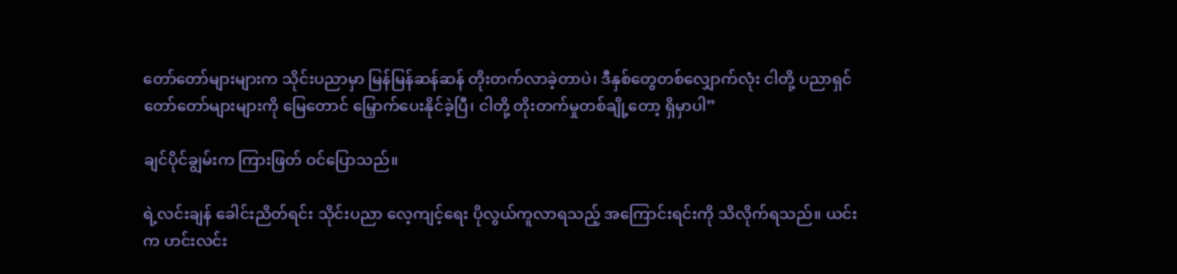တော်တော်များများက သိုင်းပညာမှာ မြန်မြန်ဆန်ဆန် တိုးတက်လာခဲ့တာပဲ၊ ဒီနှစ်တွေတစ်လျှောက်လုံး ငါတို့ ပညာရှင် တော်တော်များများကို မြေတောင် မြှောက်ပေးနိုင်ခဲ့ပြီ၊ ငါတို့ တိုးတက်မှုတစ်ချို့တော့ ရှိမှာပါ”

ချင်ပိုင်ချွမ်းက ကြားဖြတ် ဝင်ပြောသည်။

ရဲ့လင်းချန် ခေါင်းညိတ်ရင်း သိုင်းပညာ လေ့ကျင့်ရေး ပိုလွယ်ကူလာရသည့် အကြောင်းရင်းကို သိလိုက်ရသည်။ ယင်းက ဟင်းလင်း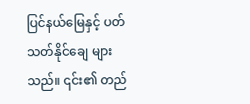ပြင်နယ်မြေနှင့် ပတ်သတ်နိုင်ချေ များသည်။ ၎င်း၏ တည်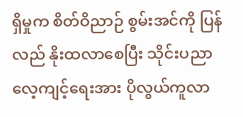ရှိမှုက စိတ်ဝိညာဉ် စွမ်းအင်ကို ပြန်လည် နိုးထလာစေပြီး သိုင်းပညာ လေ့ကျင့်ရေးအား ပိုလွယ်ကူလာ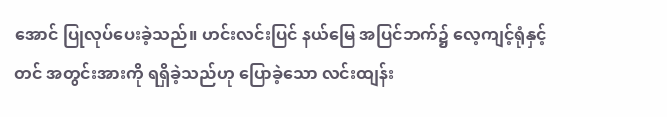အောင် ပြုလုပ်ပေးခဲ့သည်။ ဟင်းလင်းပြင် နယ်မြေ အပြင်ဘက်၌ လေ့ကျင့်ရုံနှင့်တင် အတွင်းအားကို ရရှိခဲ့သည်ဟု ပြောခဲ့သော လင်းထျန်း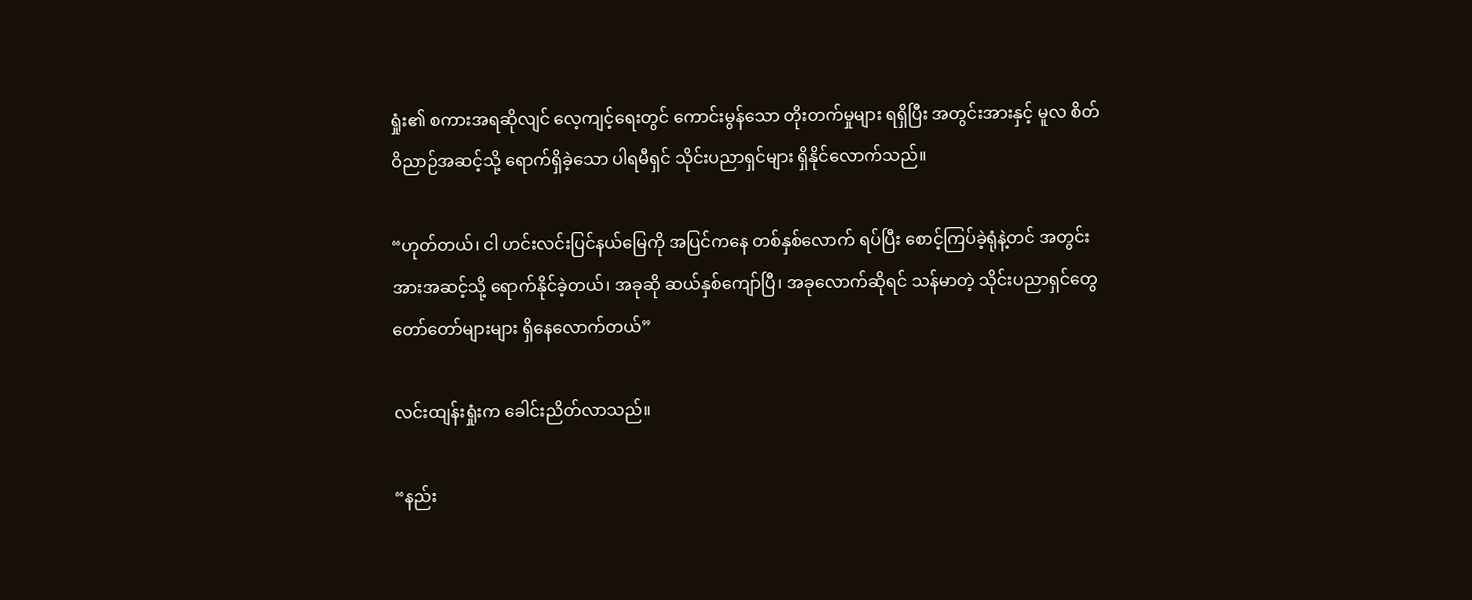ရှုံး၏ စကားအရဆိုလျင် လေ့ကျင့်ရေးတွင် ကောင်းမွန်သော တိုးတက်မှုများ ရရှိပြီး အတွင်းအားနှင့် မူလ စိတ်ဝိညာဉ်အဆင့်သို့ ရောက်ရှိခဲ့သော ပါရမီရှင် သိုင်းပညာရှင်များ ရှိနိုင်လောက်သည်။

“ဟုတ်တယ်၊ ငါ ဟင်းလင်းပြင်နယ်မြေကို အပြင်ကနေ တစ်နှစ်လောက် ရပ်ပြီး စောင့်ကြပ်ခဲ့ရုံနဲ့တင် အတွင်းအားအဆင့်သို့ ရောက်နိုင်ခဲ့တယ်၊ အခုဆို ဆယ်နှစ်ကျော်ပြီ၊ အခုလောက်ဆိုရင် သန်မာတဲ့ သိုင်းပညာရှင်တွေ တော်တော်များများ ရှိနေလောက်တယ်”

လင်းထျန်းရှုံးက ခေါင်းညိတ်လာသည်။

“နည်း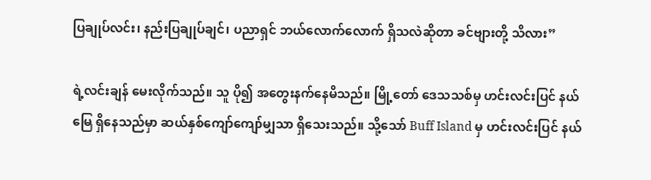ပြချုပ်လင်း၊ နည်းပြချုပ်ချင်၊ ပညာရှင် ဘယ်လောက်လောက် ရှိသလဲဆိုတာ ခင်ဗျားတို့ သိလား”

ရဲ့လင်းချန် မေးလိုက်သည်။ သူ ပို၍ အတွေးနက်နေမိသည်။ မြို့တော် ဒေသသစ်မှ ဟင်းလင်းပြင် နယ်မြေ ရှိနေသည်မှာ ဆယ်နှစ်ကျော်ကျော်မျှသာ ရှိသေးသည်။ သို့သော် Buff Island မှ ဟင်းလင်းပြင် နယ်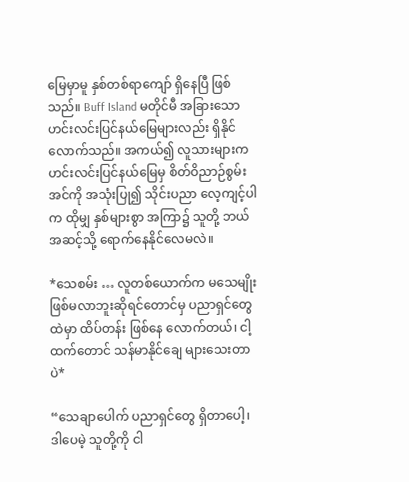မြေမှာမူ နှစ်တစ်ရာကျော် ရှိနေပြီ ဖြစ်သည်။ Buff Island မတိုင်မီ အခြားသော ဟင်းလင်းပြင်နယ်မြေများလည်း ရှိနိုင်လောက်သည်။ အကယ်၍ လူသားများက ဟင်းလင်းပြင်နယ်မြေမှ စိတ်ဝိညာဉ်စွမ်းအင်ကို အသုံးပြု၍ သိုင်းပညာ လေ့ကျင့်ပါက ထိုမျှ နှစ်များစွာ အကြာ၌ သူတို့ ဘယ်အဆင့်သို့ ရောက်နေနိုင်လေမလဲ။

*သေစမ်း … လူတစ်ယောက်က မသေမျိုး ဖြစ်မလာဘူးဆိုရင်တောင်မှ ပညာရှင်တွေထဲမှာ ထိပ်တန်း ဖြစ်နေ လောက်တယ်၊ ငါ့ထက်တောင် သန်မာနိုင်ချေ များသေးတာပဲ*

“သေချာပေါက် ပညာရှင်တွေ ရှိတာပေါ့၊ ဒါပေမဲ့ သူတို့ကို ငါ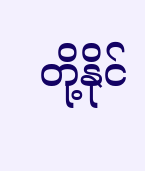တို့နိုင်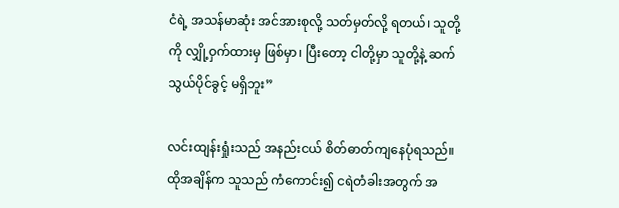ငံရဲ့ အသန်မာဆုံး အင်အားစုလို့ သတ်မှတ်လို့ ရတယ်၊ သူတို့ကို လျှို့ဝှက်ထားမှ ဖြစ်မှာ၊ ပြီးတော့ ငါတို့မှာ သူတို့နဲ့ ဆက်သွယ်ပိုင်ခွင့် မရှိဘူး”

လင်းထျန်းရှုံးသည် အနည်းငယ် စိတ်ဓာတ်ကျနေပုံရသည်။ ထိုအချိန်က သူသည် ကံကောင်း၍ ငရဲတံခါးအတွက် အ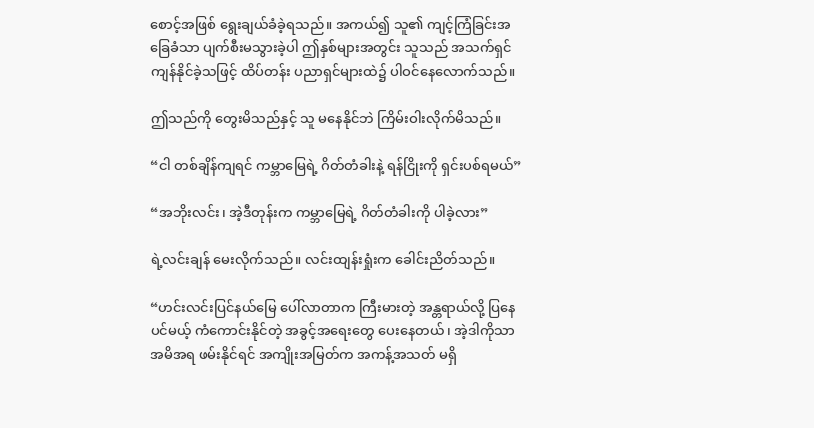စောင့်အဖြစ် ရွေးချယ်ခံခဲ့ရသည်။ အကယ်၍ သူ၏ ကျင့်ကြံခြင်းအခြေခံသာ ပျက်စီးမသွားခဲ့ပါ ဤနှစ်များအတွင်း သူသည် အသက်ရှင်ကျန်နိုင်ခဲ့သဖြင့် ထိပ်တန်း ပညာရှင်များထဲ၌ ပါဝင်နေလောက်သည်။

ဤသည်ကို တွေးမိသည်နှင့် သူ မနေနိုင်ဘဲ ကြိမ်းဝါးလိုက်မိသည်။

“ငါ တစ်ချိန်ကျရင် ကမ္ဘာမြေရဲ့ ဂိတ်တံခါးနဲ့ ရန်ငြိုးကို ရှင်းပစ်ရမယ်”

“အဘိုးလင်း၊ အဲ့ဒီတုန်းက ကမ္ဘာမြေရဲ့ ဂိတ်တံခါးကို ပါခဲ့လား”

ရဲ့လင်းချန် မေးလိုက်သည်။ လင်းထျန်းရှုံးက ခေါင်းညိတ်သည်။

“ဟင်းလင်းပြင်နယ်မြေ ပေါ်လာတာက ကြီးမားတဲ့ အန္တရာယ်လို့ ပြနေပင်မယ့် ကံကောင်းနိုင်တဲ့ အခွင့်အရေးတွေ ပေးနေတယ်၊ အဲ့ဒါကိုသာ အမိအရ ဖမ်းနိုင်ရင် အကျိုးအမြတ်က အကန့်အသတ် မရှိ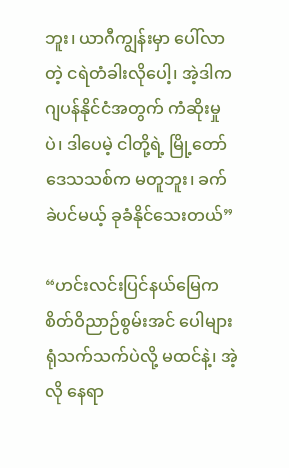ဘူး၊ ယာဂီကျွန်းမှာ ပေါ်လာတဲ့ ငရဲတံခါးလိုပေါ့၊ အဲ့ဒါက ဂျပန်နိုင်ငံအတွက် ကံဆိုးမှုပဲ၊ ဒါပေမဲ့ ငါတို့ရဲ့ မြို့တော် ဒေသသစ်က မတူဘူး၊ ခက်ခဲပင်မယ့် ခုခံနိုင်သေးတယ်”

“ဟင်းလင်းပြင်နယ်မြေက စိတ်ဝိညာဉ်စွမ်းအင် ပေါများရုံသက်သက်ပဲလို့ မထင်နဲ့၊ အဲ့လို နေရာ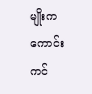မျိုးက ကောင်းကင်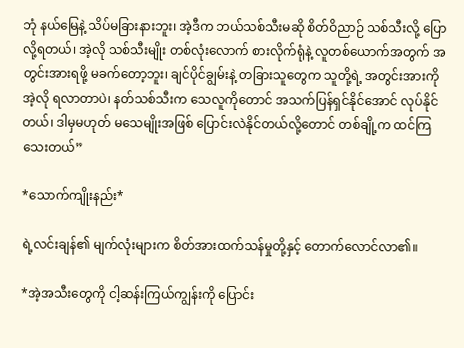ဘုံ နယ်မြေနဲ့ သိပ်မခြားနားဘူး၊ အဲ့ဒီက ဘယ်သစ်သီးမဆို စိတ်ဝိညာဉ် သစ်သီးလို့ ပြောလို့ရတယ်၊ အဲ့လို သစ်သီးမျိုး တစ်လုံးလောက် စားလိုက်ရုံနဲ့ လူတစ်ယောက်အတွက် အတွင်းအားရဖို့ မခက်တော့ဘူး၊ ချင်ပိုင်ချွမ်းနဲ့ တခြားသူတွေက သူတို့ရဲ့ အတွင်းအားကို အဲ့လို ရလာတာပဲ၊ နတ်သစ်သီးက သေလူကိုတောင် အသက်ပြန်ရှင်နိုင်အောင် လုပ်နိုင်တယ်၊ ဒါမှမဟုတ် မသေမျိုးအဖြစ် ပြောင်းလဲနိုင်တယ်လို့တောင် တစ်ချို့က ထင်ကြသေးတယ်”

*သောက်ကျိုးနည်း*

ရဲ့လင်းချန်၏ မျက်လုံးများက စိတ်အားထက်သန်မှုတို့နှင့် တောက်လောင်လာ၏။

*အဲ့အသီးတွေကို ငါ့ဆန်းကြယ်ကျွန်းကို ပြောင်း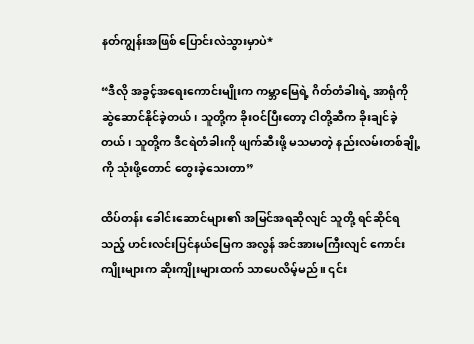နတ်ကျွန်းအဖြစ် ပြောင်းလဲသွားမှာပဲ*

“ဒီလို အခွင့်အရေးကောင်းမျိုးက ကမ္ဘာမြေရဲ့ ဂိတ်တံခါးရဲ့ အာရုံကို ဆွဲဆောင်နိုင်ခဲ့တယ်၊ သူတို့က ခိုးဝင်ပြီးတော့ ငါတို့ဆီက ခိုးချင်ခဲ့တယ်၊ သူတို့က ဒီငရဲတံခါးကို ဖျက်ဆီးဖို့ မသမာတဲ့ နည်းလမ်းတစ်ချို့ကို သုံးဖို့တောင် တွေးခဲ့သေးတာ”

ထိပ်တန်း ခေါင်းဆောင်များ၏ အမြင်အရဆိုလျင် သူတို့ ရင်ဆိုင်ရသည့် ဟင်းလင်းပြင်နယ်မြေက အလွန် အင်အားမကြီးလျင် ကောင်းကျိုးများက ဆိုးကျိုးများထက် သာပေလိမ့်မည်။ ၎င်း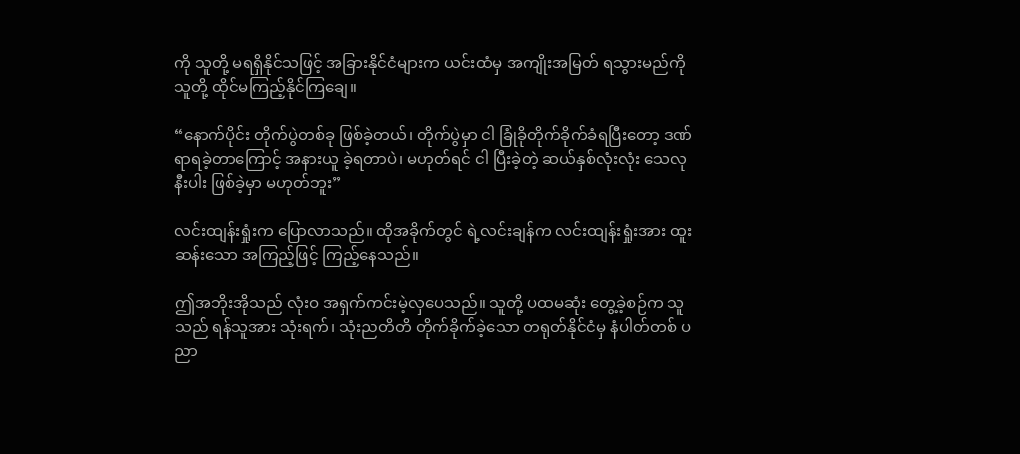ကို သူတို့ မရရှိနိုင်သဖြင့် အခြားနိုင်ငံများက ယင်းထံမှ အကျိုးအမြတ် ရသွားမည်ကို သူတို့ ထိုင်မကြည့်နိုင်ကြချေ။

“နောက်ပိုင်း တိုက်ပွဲတစ်ခု ဖြစ်ခဲ့တယ်၊ တိုက်ပွဲမှာ ငါ ခြုံခိုတိုက်ခိုက်ခံရပြီးတော့ ဒဏ်ရာရခဲ့တာကြောင့် အနားယူ ခဲ့ရတာပဲ၊ မဟုတ်ရင် ငါ ပြီးခဲ့တဲ့ ဆယ်နှစ်လုံးလုံး သေလုနီးပါး ဖြစ်ခဲ့မှာ မဟုတ်ဘူး”

လင်းထျန်းရှုံးက ပြောလာသည်။ ထိုအခိုက်တွင် ရဲ့လင်းချန်က လင်းထျန်းရှုံးအား ထူးဆန်းသော အကြည့်ဖြင့် ကြည့်နေသည်။

ဤအဘိုးအိုသည် လုံးဝ အရှက်ကင်းမဲ့လှပေသည်။ သူတို့ ပထမဆုံး တွေ့ခဲ့စဉ်က သူသည် ရန်သူအား သုံးရက်၊ သုံးညတိတိ တိုက်ခိုက်ခဲ့သော တရုတ်နိုင်ငံမှ နံပါတ်တစ် ပညာ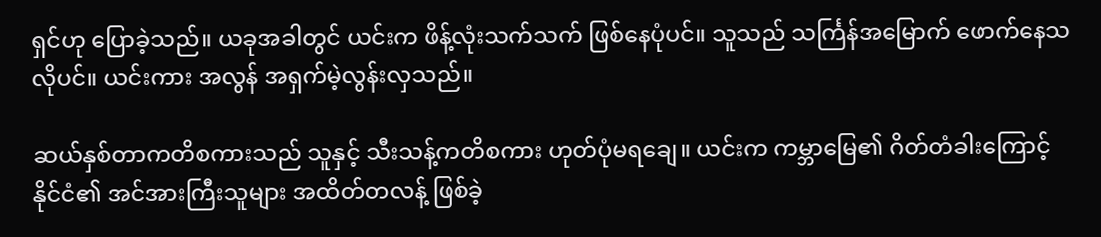ရှင်ဟု ပြောခဲ့သည်။ ယခုအခါတွင် ယင်းက ဖိန့်လုံးသက်သက် ဖြစ်နေပုံပင်။ သူသည် သင်္ကြန်အမြောက် ဖောက်နေသလိုပင်။ ယင်းကား အလွန် အရှက်မဲ့လွန်းလှသည်။

ဆယ်နှစ်တာကတိစကားသည် သူနှင့် သီးသန့်ကတိစကား ဟုတ်ပုံမရချေ။ ယင်းက ကမ္ဘာမြေ၏ ဂိတ်တံခါးကြောင့် နိုင်ငံ၏ အင်အားကြီးသူများ အထိတ်တလန့် ဖြစ်ခဲ့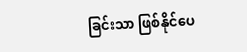ခြင်းသာ ဖြစ်နိုင်ပေ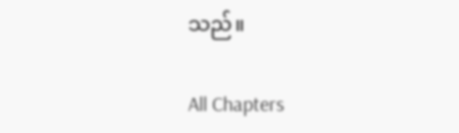သည်။

All Chapters